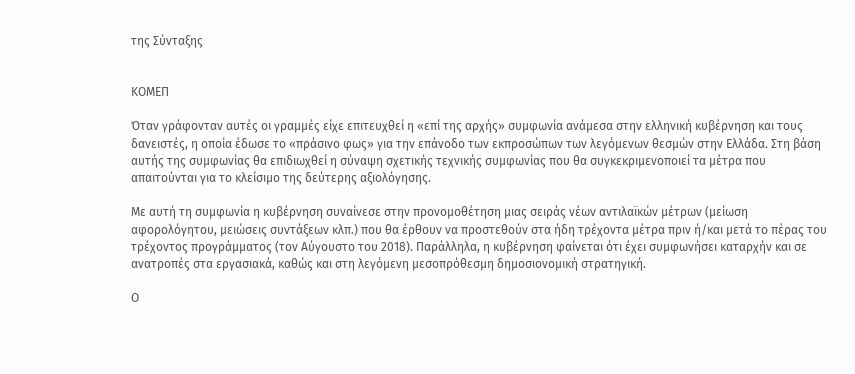της Σύνταξης


ΚΟΜΕΠ

Όταν γράφονταν αυτές οι γραμμές είχε επιτευχθεί η «επί της αρχής» συμφωνία ανάμεσα στην ελληνική κυβέρνηση και τους δανειστές, η οποία έδωσε το «πράσινο φως» για την επάνοδο των εκπροσώπων των λεγόμενων θεσμών στην Ελλάδα. Στη βάση αυτής της συμφωνίας θα επιδιωχθεί η σύναψη σχετικής τεχνικής συμφωνίας που θα συγκεκριμενοποιεί τα μέτρα που απαιτούνται για το κλείσιμο της δεύτερης αξιολόγησης.

Με αυτή τη συμφωνία η κυβέρνηση συναίνεσε στην προνομοθέτηση μιας σειράς νέων αντιλαϊκών μέτρων (μείωση αφορολόγητου, μειώσεις συντάξεων κλπ.) που θα έρθουν να προστεθούν στα ήδη τρέχοντα μέτρα πριν ή/και μετά το πέρας του τρέχοντος προγράμματος (τον Αύγουστο του 2018). Παράλληλα, η κυβέρνηση φαίνεται ότι έχει συμφωνήσει καταρχήν και σε ανατροπές στα εργασιακά, καθώς και στη λεγόμενη μεσοπρόθεσμη δημοσιονομική στρατηγική.

Ο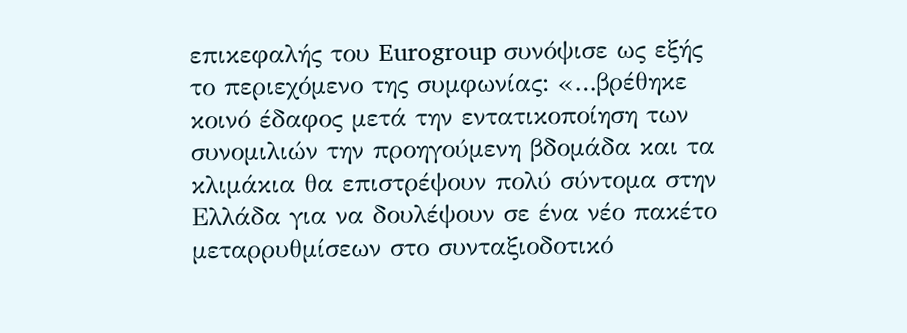επικεφαλής του Eurogroup συνόψισε ως εξής το περιεχόμενο της συμφωνίας: «…βρέθηκε κοινό έδαφος μετά την εντατικοποίηση των συνομιλιών την προηγούμενη βδομάδα και τα κλιμάκια θα επιστρέψουν πολύ σύντομα στην Ελλάδα για να δουλέψουν σε ένα νέο πακέτο μεταρρυθμίσεων στο συνταξιοδοτικό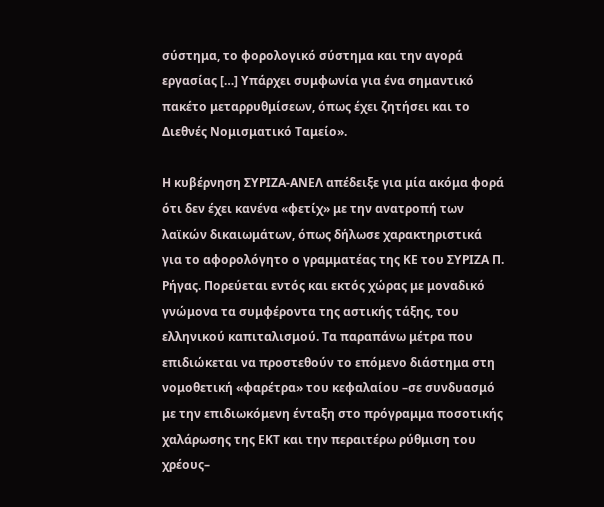σύστημα, το φορολογικό σύστημα και την αγορά εργασίας […] Υπάρχει συμφωνία για ένα σημαντικό πακέτο μεταρρυθμίσεων, όπως έχει ζητήσει και το Διεθνές Νομισματικό Ταμείο».

Η κυβέρνηση ΣΥΡΙΖΑ-ΑΝΕΛ απέδειξε για μία ακόμα φορά ότι δεν έχει κανένα «φετίχ» με την ανατροπή των λαϊκών δικαιωμάτων, όπως δήλωσε χαρακτηριστικά για το αφορολόγητο ο γραμματέας της ΚΕ του ΣΥΡΙΖΑ Π. Ρήγας. Πορεύεται εντός και εκτός χώρας με μοναδικό γνώμονα τα συμφέροντα της αστικής τάξης, του ελληνικού καπιταλισμού. Τα παραπάνω μέτρα που επιδιώκεται να προστεθούν το επόμενο διάστημα στη νομοθετική «φαρέτρα» του κεφαλαίου –σε συνδυασμό με την επιδιωκόμενη ένταξη στο πρόγραμμα ποσοτικής χαλάρωσης της ΕΚΤ και την περαιτέρω ρύθμιση του χρέους–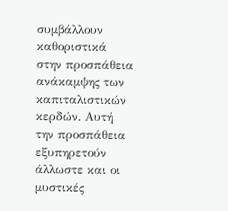συμβάλλουν καθοριστικά στην προσπάθεια ανάκαμψης των καπιταλιστικών κερδών. Αυτή την προσπάθεια εξυπηρετούν άλλωστε και οι μυστικές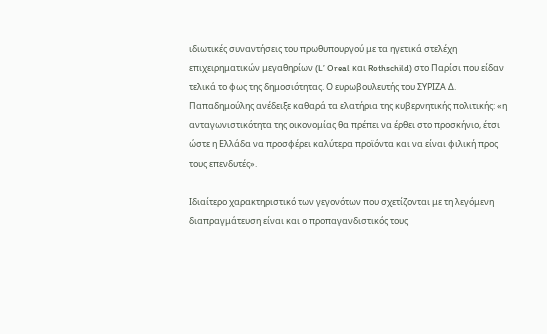ιδιωτικές συναντήσεις του πρωθυπουργού με τα ηγετικά στελέχη επιχειρηματικών μεγαθηρίων (L’ Oreal και Rothschild) στο Παρίσι που είδαν τελικά το φως της δημοσιότητας. Ο ευρωβουλευτής του ΣΥΡΙΖΑ Δ. Παπαδημούλης ανέδειξε καθαρά τα ελατήρια της κυβερνητικής πολιτικής: «η ανταγωνιστικότητα της οικονομίας θα πρέπει να έρθει στο προσκήνιο, έτσι ώστε η Ελλάδα να προσφέρει καλύτερα προϊόντα και να είναι φιλική προς τους επενδυτές».

Ιδιαίτερο χαρακτηριστικό των γεγονότων που σχετίζονται με τη λεγόμενη διαπραγμάτευση είναι και ο προπαγανδιστικός τους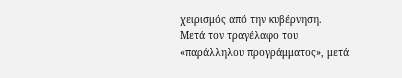χειρισμός από την κυβέρνηση. Μετά τον τραγέλαφο του «παράλληλου προγράμματος», μετά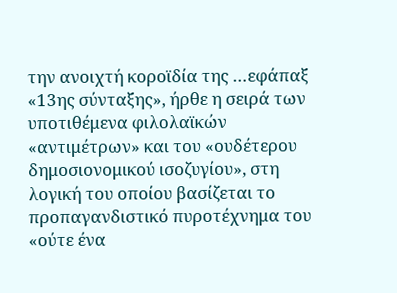την ανοιχτή κοροϊδία της …εφάπαξ «13ης σύνταξης», ήρθε η σειρά των υποτιθέμενα φιλολαϊκών «αντιμέτρων» και του «ουδέτερου δημοσιονομικού ισοζυγίου», στη λογική του οποίου βασίζεται το προπαγανδιστικό πυροτέχνημα του «ούτε ένα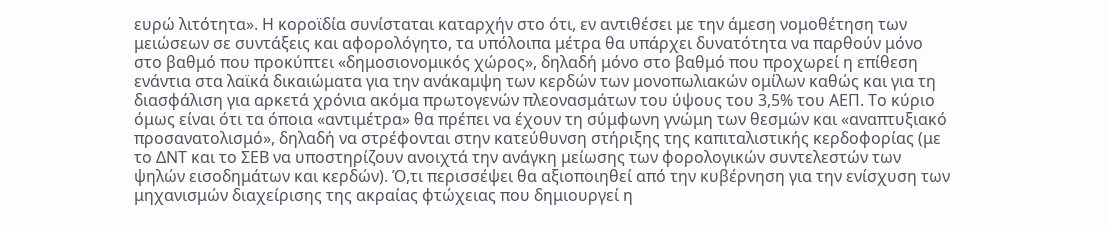ευρώ λιτότητα». Η κοροϊδία συνίσταται καταρχήν στο ότι, εν αντιθέσει με την άμεση νομοθέτηση των μειώσεων σε συντάξεις και αφορολόγητο, τα υπόλοιπα μέτρα θα υπάρχει δυνατότητα να παρθούν μόνο στο βαθμό που προκύπτει «δημοσιονομικός χώρος», δηλαδή μόνο στο βαθμό που προχωρεί η επίθεση ενάντια στα λαϊκά δικαιώματα για την ανάκαμψη των κερδών των μονοπωλιακών ομίλων καθώς και για τη διασφάλιση για αρκετά χρόνια ακόμα πρωτογενών πλεονασμάτων του ύψους του 3,5% του ΑΕΠ. Το κύριο όμως είναι ότι τα όποια «αντιμέτρα» θα πρέπει να έχουν τη σύμφωνη γνώμη των θεσμών και «αναπτυξιακό προσανατολισμό», δηλαδή να στρέφονται στην κατεύθυνση στήριξης της καπιταλιστικής κερδοφορίας (με το ΔΝΤ και το ΣΕΒ να υποστηρίζουν ανοιχτά την ανάγκη μείωσης των φορολογικών συντελεστών των ψηλών εισοδημάτων και κερδών). Ό,τι περισσέψει θα αξιοποιηθεί από την κυβέρνηση για την ενίσχυση των μηχανισμών διαχείρισης της ακραίας φτώχειας που δημιουργεί η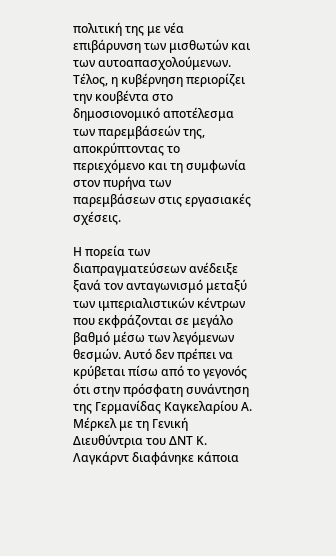πολιτική της με νέα επιβάρυνση των μισθωτών και των αυτοαπασχολούμενων. Τέλος, η κυβέρνηση περιορίζει την κουβέντα στο δημοσιονομικό αποτέλεσμα των παρεμβάσεών της, αποκρύπτοντας το περιεχόμενο και τη συμφωνία στον πυρήνα των παρεμβάσεων στις εργασιακές σχέσεις.

Η πορεία των διαπραγματεύσεων ανέδειξε ξανά τον ανταγωνισμό μεταξύ των ιμπεριαλιστικών κέντρων που εκφράζονται σε μεγάλο βαθμό μέσω των λεγόμενων θεσμών. Αυτό δεν πρέπει να κρύβεται πίσω από το γεγονός ότι στην πρόσφατη συνάντηση της Γερμανίδας Καγκελαρίου Α. Μέρκελ με τη Γενική Διευθύντρια του ΔΝΤ Κ. Λαγκάρντ διαφάνηκε κάποια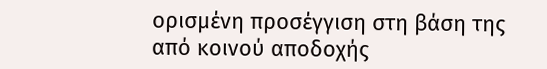ορισμένη προσέγγιση στη βάση της από κοινού αποδοχής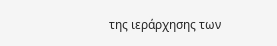της ιεράρχησης των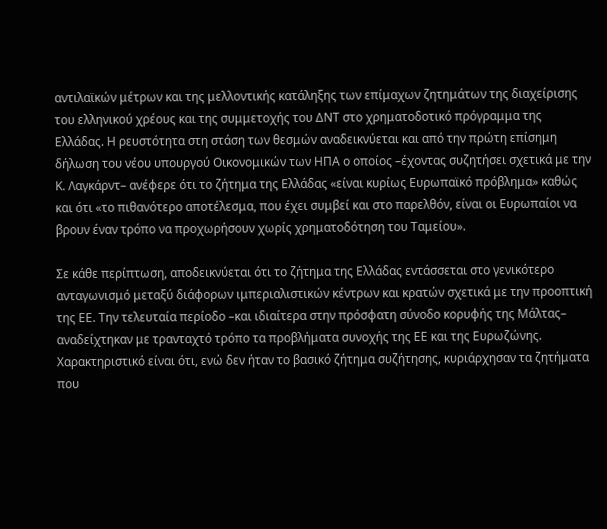αντιλαϊκών μέτρων και της μελλοντικής κατάληξης των επίμαχων ζητημάτων της διαχείρισης του ελληνικού χρέους και της συμμετοχής του ΔΝΤ στο χρηματοδοτικό πρόγραμμα της Ελλάδας. Η ρευστότητα στη στάση των θεσμών αναδεικνύεται και από την πρώτη επίσημη δήλωση του νέου υπουργού Οικονομικών των ΗΠΑ ο οποίος –έχοντας συζητήσει σχετικά με την Κ. Λαγκάρντ– ανέφερε ότι το ζήτημα της Ελλάδας «είναι κυρίως Ευρωπαϊκό πρόβλημα» καθώς και ότι «το πιθανότερο αποτέλεσμα, που έχει συμβεί και στο παρελθόν, είναι οι Ευρωπαίοι να βρουν έναν τρόπο να προχωρήσουν χωρίς χρηματοδότηση του Ταμείου».

Σε κάθε περίπτωση, αποδεικνύεται ότι το ζήτημα της Ελλάδας εντάσσεται στο γενικότερο ανταγωνισμό μεταξύ διάφορων ιμπεριαλιστικών κέντρων και κρατών σχετικά με την προοπτική της ΕΕ. Την τελευταία περίοδο –και ιδιαίτερα στην πρόσφατη σύνοδο κορυφής της Μάλτας– αναδείχτηκαν με τρανταχτό τρόπο τα προβλήματα συνοχής της ΕΕ και της Ευρωζώνης. Χαρακτηριστικό είναι ότι, ενώ δεν ήταν το βασικό ζήτημα συζήτησης, κυριάρχησαν τα ζητήματα που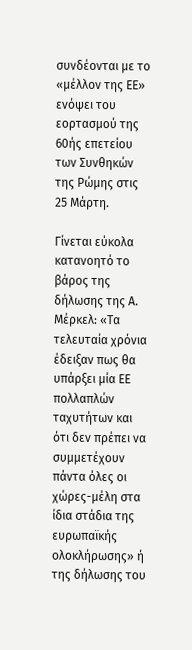συνδέονται με το «μέλλον της ΕΕ» ενόψει του εορτασμού της 60ής επετείου των Συνθηκών της Ρώμης στις 25 Μάρτη.

Γίνεται εύκολα κατανοητό το βάρος της δήλωσης της Α. Μέρκελ: «Τα τελευταία χρόνια έδειξαν πως θα υπάρξει μία ΕΕ πολλαπλών ταχυτήτων και ότι δεν πρέπει να συμμετέχουν πάντα όλες οι χώρες-μέλη στα ίδια στάδια της ευρωπαϊκής ολοκλήρωσης» ή της δήλωσης του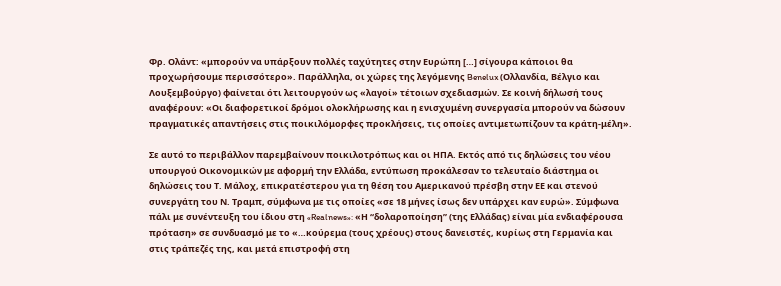Φρ. Ολάντ: «μπορούν να υπάρξουν πολλές ταχύτητες στην Ευρώπη […] σίγουρα κάποιοι θα προχωρήσουμε περισσότερο». Παράλληλα, οι χώρες της λεγόμενης Benelux (Ολλανδία, Βέλγιο και Λουξεμβούργο) φαίνεται ότι λειτουργούν ως «λαγοί» τέτοιων σχεδιασμών. Σε κοινή δήλωσή τους αναφέρουν: «Οι διαφορετικοί δρόμοι ολοκλήρωσης και η ενισχυμένη συνεργασία μπορούν να δώσουν πραγματικές απαντήσεις στις ποικιλόμορφες προκλήσεις, τις οποίες αντιμετωπίζουν τα κράτη-μέλη».

Σε αυτό το περιβάλλον παρεμβαίνουν ποικιλοτρόπως και οι ΗΠΑ. Εκτός από τις δηλώσεις του νέου υπουργού Οικονομικών με αφορμή την Ελλάδα, εντύπωση προκάλεσαν το τελευταίο διάστημα οι δηλώσεις του Τ. Μάλοχ, επικρατέστερου για τη θέση του Αμερικανού πρέσβη στην ΕΕ και στενού συνεργάτη του Ν. Τραμπ, σύμφωνα με τις οποίες «σε 18 μήνες ίσως δεν υπάρχει καν ευρώ». Σύμφωνα πάλι με συνέντευξη του ίδιου στη «Realnews»: «Η “δολαροποίηση” (της Ελλάδας) είναι μία ενδιαφέρουσα πρόταση» σε συνδυασμό με το «…κούρεμα (τους χρέους) στους δανειστές, κυρίως στη Γερμανία και στις τράπεζές της, και μετά επιστροφή στη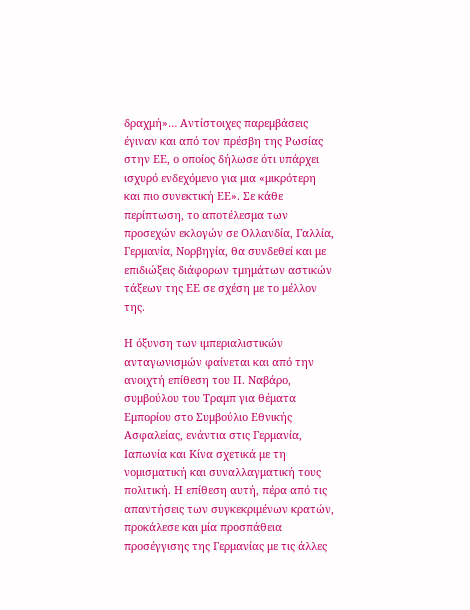δραχμή»… Αντίστοιχες παρεμβάσεις έγιναν και από τον πρέσβη της Ρωσίας στην ΕΕ, ο οποίος δήλωσε ότι υπάρχει ισχυρό ενδεχόμενο για μια «μικρότερη και πιο συνεκτική ΕΕ». Σε κάθε περίπτωση, το αποτέλεσμα των προσεχών εκλογών σε Ολλανδία, Γαλλία, Γερμανία, Νορβηγία, θα συνδεθεί και με επιδιώξεις διάφορων τμημάτων αστικών τάξεων της ΕΕ σε σχέση με το μέλλον της.

Η όξυνση των ιμπεριαλιστικών ανταγωνισμών φαίνεται και από την ανοιχτή επίθεση του Π. Ναβάρο, συμβούλου του Τραμπ για θέματα Εμπορίου στο Συμβούλιο Εθνικής Ασφαλείας, ενάντια στις Γερμανία, Ιαπωνία και Κίνα σχετικά με τη νομισματική και συναλλαγματική τους πολιτική. Η επίθεση αυτή, πέρα από τις απαντήσεις των συγκεκριμένων κρατών, προκάλεσε και μία προσπάθεια προσέγγισης της Γερμανίας με τις άλλες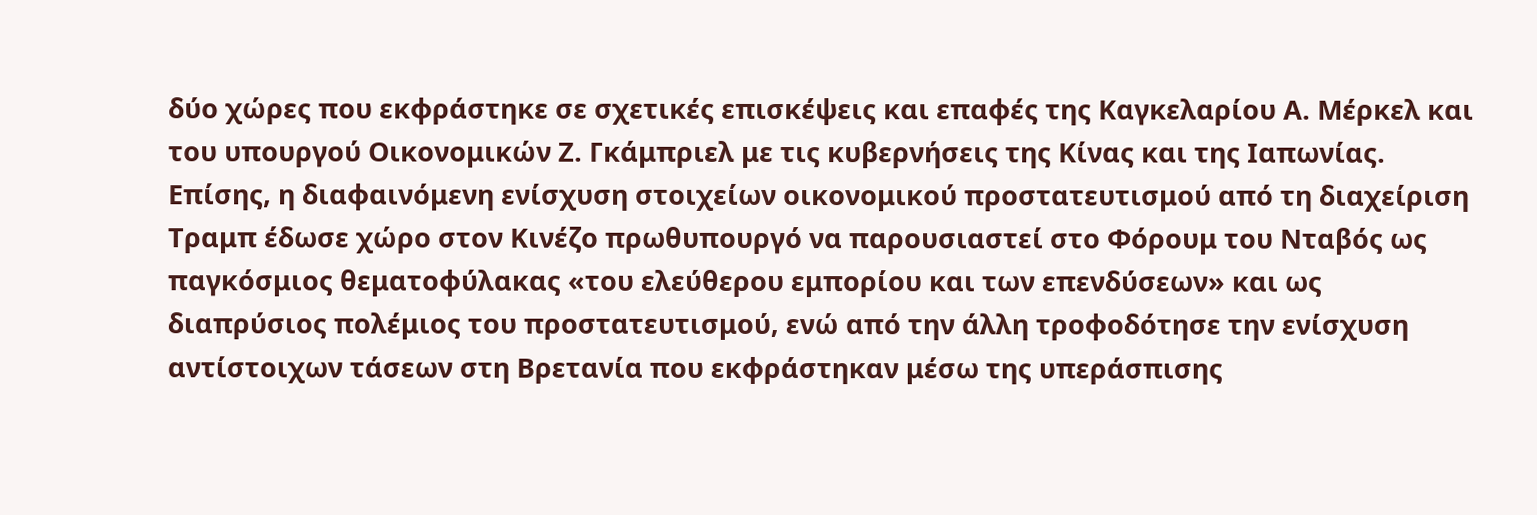δύο χώρες που εκφράστηκε σε σχετικές επισκέψεις και επαφές της Καγκελαρίου Α. Μέρκελ και του υπουργού Οικονομικών Ζ. Γκάμπριελ με τις κυβερνήσεις της Κίνας και της Ιαπωνίας. Επίσης, η διαφαινόμενη ενίσχυση στοιχείων οικονομικού προστατευτισμού από τη διαχείριση Τραμπ έδωσε χώρο στον Κινέζο πρωθυπουργό να παρουσιαστεί στο Φόρουμ του Νταβός ως παγκόσμιος θεματοφύλακας «του ελεύθερου εμπορίου και των επενδύσεων» και ως διαπρύσιος πολέμιος του προστατευτισμού, ενώ από την άλλη τροφοδότησε την ενίσχυση αντίστοιχων τάσεων στη Βρετανία που εκφράστηκαν μέσω της υπεράσπισης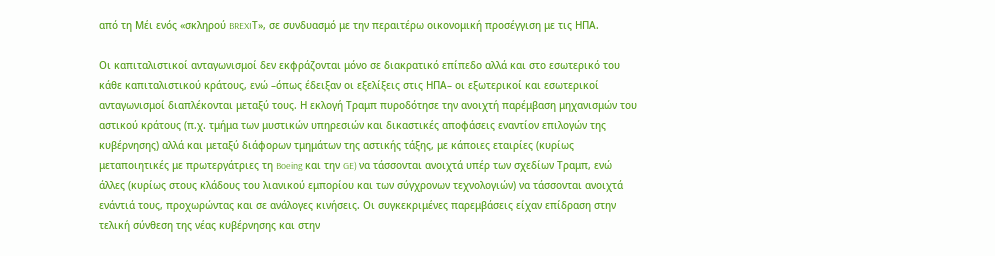από τη Μέι ενός «σκληρού BREXIΤ», σε συνδυασμό με την περαιτέρω οικονομική προσέγγιση με τις ΗΠΑ.

Οι καπιταλιστικοί ανταγωνισμοί δεν εκφράζονται μόνο σε διακρατικό επίπεδο αλλά και στο εσωτερικό του κάθε καπιταλιστικού κράτους, ενώ –όπως έδειξαν οι εξελίξεις στις ΗΠΑ– οι εξωτερικοί και εσωτερικοί ανταγωνισμοί διαπλέκονται μεταξύ τους. Η εκλογή Τραμπ πυροδότησε την ανοιχτή παρέμβαση μηχανισμών του αστικού κράτους (π.χ. τμήμα των μυστικών υπηρεσιών και δικαστικές αποφάσεις εναντίον επιλογών της κυβέρνησης) αλλά και μεταξύ διάφορων τμημάτων της αστικής τάξης, με κάποιες εταιρίες (κυρίως μεταποιητικές με πρωτεργάτριες τη Boeing και την GE) να τάσσονται ανοιχτά υπέρ των σχεδίων Τραμπ, ενώ άλλες (κυρίως στους κλάδους του λιανικού εμπορίου και των σύγχρονων τεχνολογιών) να τάσσονται ανοιχτά ενάντιά τους, προχωρώντας και σε ανάλογες κινήσεις. Οι συγκεκριμένες παρεμβάσεις είχαν επίδραση στην τελική σύνθεση της νέας κυβέρνησης και στην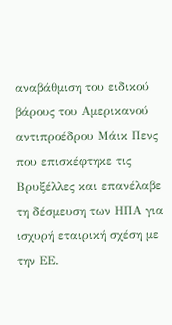αναβάθμιση του ειδικού βάρους του Αμερικανού αντιπροέδρου Μάικ Πενς που επισκέφτηκε τις Βρυξέλλες και επανέλαβε τη δέσμευση των ΗΠΑ για ισχυρή εταιρική σχέση με την ΕΕ.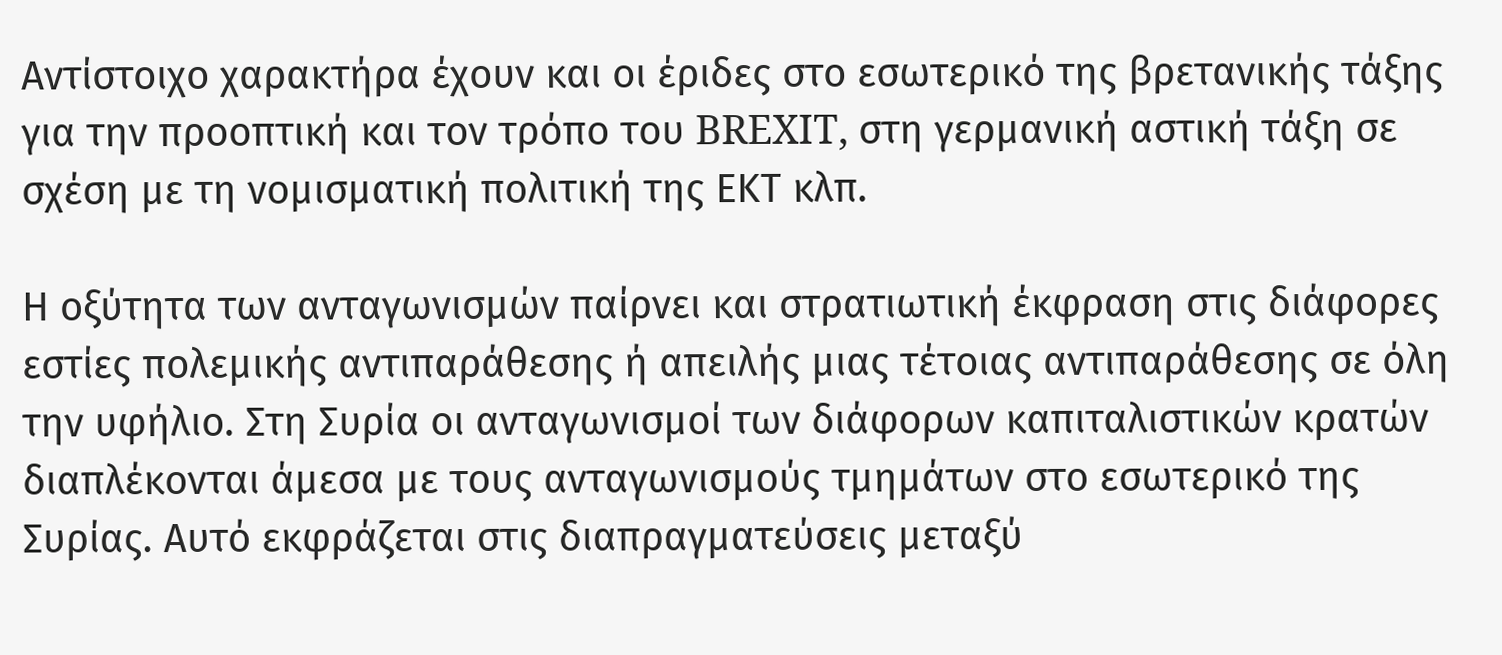Αντίστοιχο χαρακτήρα έχουν και οι έριδες στο εσωτερικό της βρετανικής τάξης για την προοπτική και τον τρόπο του BREXIT, στη γερμανική αστική τάξη σε σχέση με τη νομισματική πολιτική της ΕΚΤ κλπ.

Η οξύτητα των ανταγωνισμών παίρνει και στρατιωτική έκφραση στις διάφορες εστίες πολεμικής αντιπαράθεσης ή απειλής μιας τέτοιας αντιπαράθεσης σε όλη την υφήλιο. Στη Συρία οι ανταγωνισμοί των διάφορων καπιταλιστικών κρατών διαπλέκονται άμεσα με τους ανταγωνισμούς τμημάτων στο εσωτερικό της Συρίας. Αυτό εκφράζεται στις διαπραγματεύσεις μεταξύ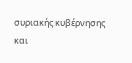συριακής κυβέρνησης και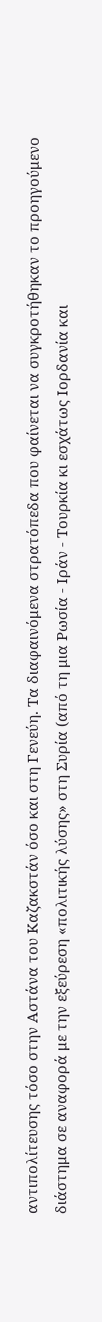αντιπολίτευσης τόσο στην Αστάνα του Καζακστάν όσο και στη Γενεύη. Τα διαφαινόμενα στρατόπεδα που φαίνεται να συγκροτήθηκαν το προηγούμενο διάστημα σε αναφορά με την εξεύρεση «πολιτικής λύσης» στη Συρία (από τη μια Ρωσία - Ιράν - Τουρκία κι εσχάτως Ιορδανία και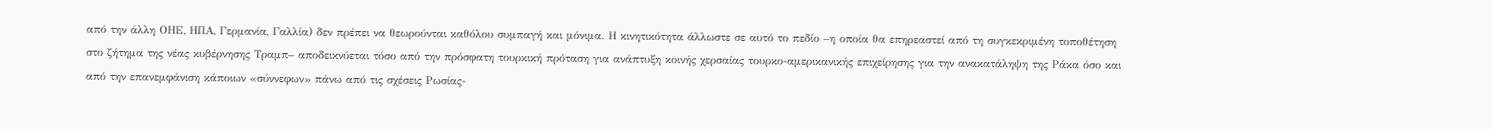από την άλλη ΟΗΕ, ΗΠΑ, Γερμανία, Γαλλία) δεν πρέπει να θεωρούνται καθόλου συμπαγή και μόνιμα. Η κινητικότητα άλλωστε σε αυτό το πεδίο –η οποία θα επηρεαστεί από τη συγκεκριμένη τοποθέτηση στο ζήτημα της νέας κυβέρνησης Τραμπ– αποδεικνύεται τόσο από την πρόσφατη τουρκική πρόταση για ανάπτυξη κοινής χερσαίας τουρκο-αμερικανικής επιχείρησης για την ανακατάληψη της Ράκα όσο και από την επανεμφάνιση κάποιων «σύννεφων» πάνω από τις σχέσεις Ρωσίας-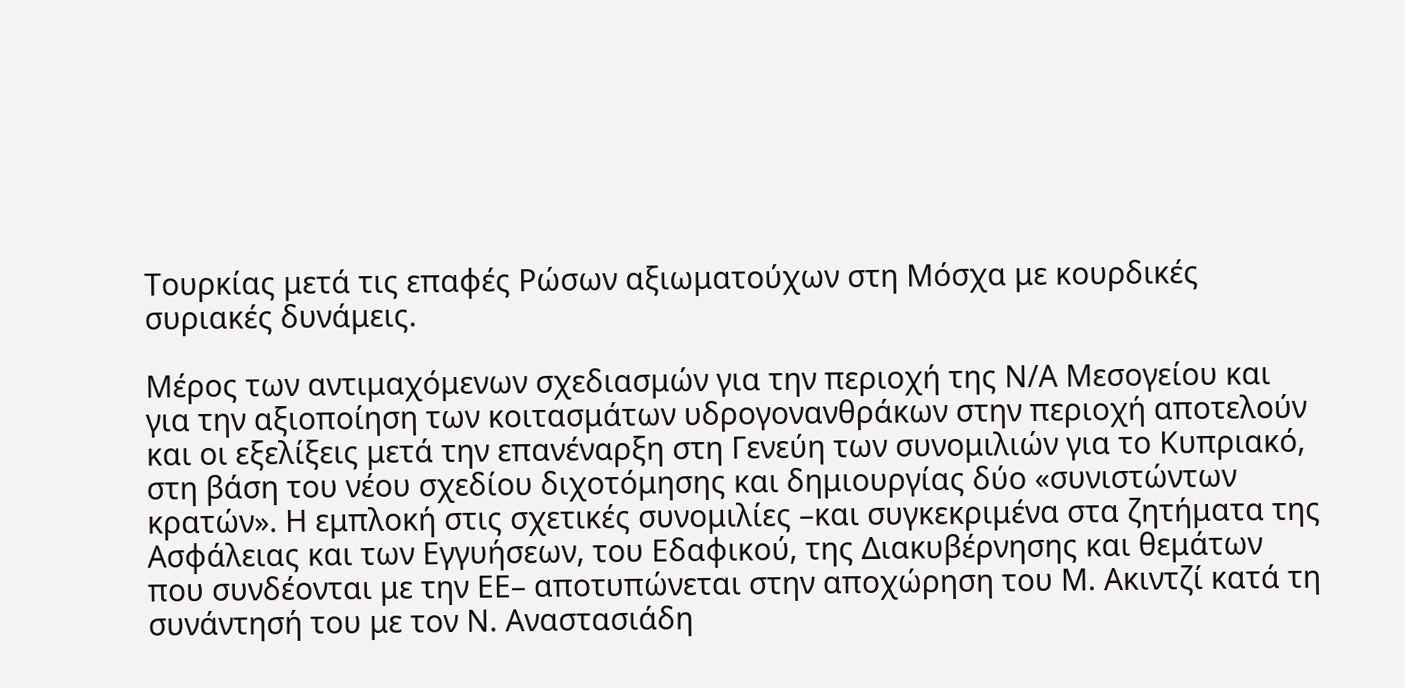Τουρκίας μετά τις επαφές Ρώσων αξιωματούχων στη Μόσχα με κουρδικές συριακές δυνάμεις.

Μέρος των αντιμαχόμενων σχεδιασμών για την περιοχή της Ν/Α Μεσογείου και για την αξιοποίηση των κοιτασμάτων υδρογονανθράκων στην περιοχή αποτελούν και οι εξελίξεις μετά την επανέναρξη στη Γενεύη των συνομιλιών για το Κυπριακό, στη βάση του νέου σχεδίου διχοτόμησης και δημιουργίας δύο «συνιστώντων κρατών». Η εμπλοκή στις σχετικές συνομιλίες –και συγκεκριμένα στα ζητήματα της Ασφάλειας και των Εγγυήσεων, του Εδαφικού, της Διακυβέρνησης και θεμάτων που συνδέονται με την ΕΕ– αποτυπώνεται στην αποχώρηση του Μ. Ακιντζί κατά τη συνάντησή του με τον Ν. Αναστασιάδη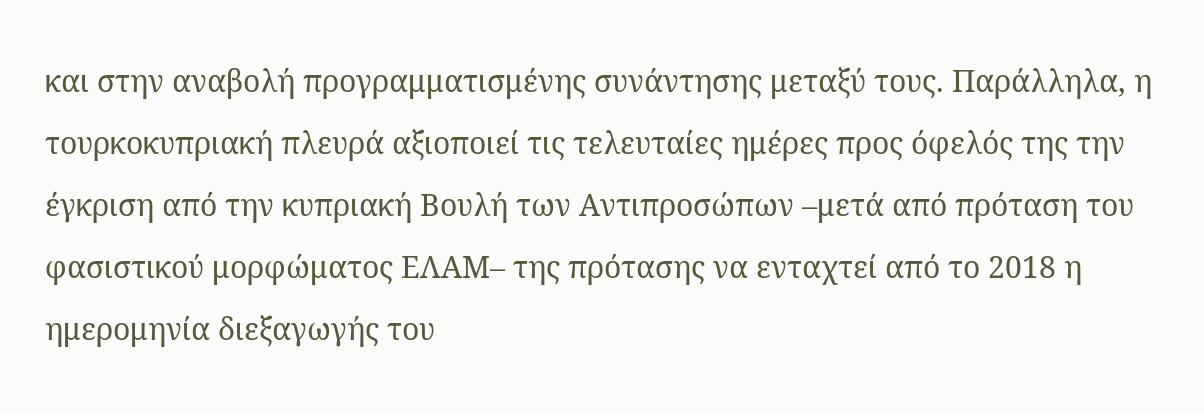και στην αναβολή προγραμματισμένης συνάντησης μεταξύ τους. Παράλληλα, η τουρκοκυπριακή πλευρά αξιοποιεί τις τελευταίες ημέρες προς όφελός της την έγκριση από την κυπριακή Βουλή των Αντιπροσώπων –μετά από πρόταση του φασιστικού μορφώματος ΕΛΑΜ– της πρότασης να ενταχτεί από το 2018 η ημερομηνία διεξαγωγής του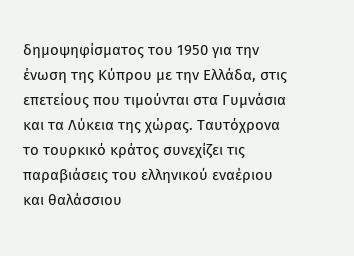δημοψηφίσματος του 1950 για την ένωση της Κύπρου με την Ελλάδα, στις επετείους που τιμούνται στα Γυμνάσια και τα Λύκεια της χώρας. Ταυτόχρονα το τουρκικό κράτος συνεχίζει τις παραβιάσεις του ελληνικού εναέριου και θαλάσσιου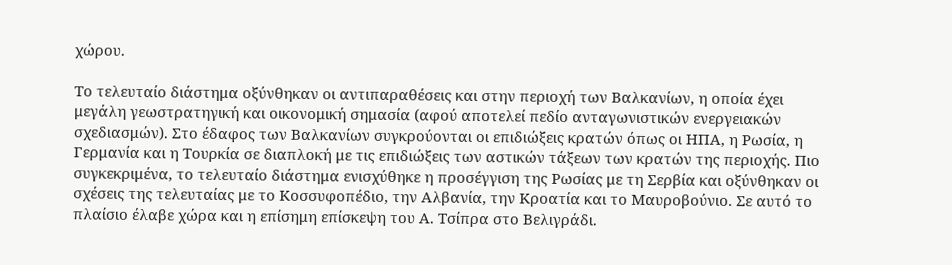χώρου.

Το τελευταίο διάστημα οξύνθηκαν οι αντιπαραθέσεις και στην περιοχή των Βαλκανίων, η οποία έχει μεγάλη γεωστρατηγική και οικονομική σημασία (αφού αποτελεί πεδίο ανταγωνιστικών ενεργειακών σχεδιασμών). Στο έδαφος των Βαλκανίων συγκρούονται οι επιδιώξεις κρατών όπως οι ΗΠΑ, η Ρωσία, η Γερμανία και η Τουρκία σε διαπλοκή με τις επιδιώξεις των αστικών τάξεων των κρατών της περιοχής. Πιο συγκεκριμένα, το τελευταίο διάστημα ενισχύθηκε η προσέγγιση της Ρωσίας με τη Σερβία και οξύνθηκαν οι σχέσεις της τελευταίας με το Κοσσυφοπέδιο, την Αλβανία, την Κροατία και το Μαυροβούνιο. Σε αυτό το πλαίσιο έλαβε χώρα και η επίσημη επίσκεψη του Α. Τσίπρα στο Βελιγράδι.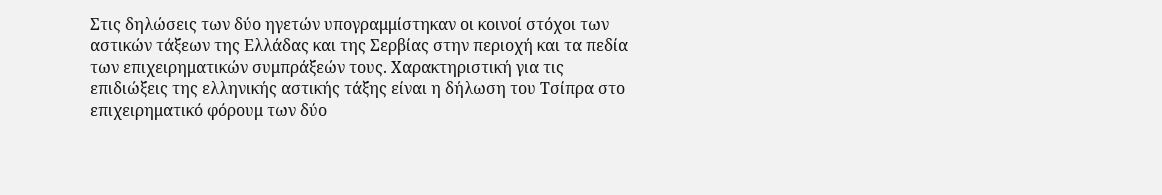Στις δηλώσεις των δύο ηγετών υπογραμμίστηκαν οι κοινοί στόχοι των αστικών τάξεων της Ελλάδας και της Σερβίας στην περιοχή και τα πεδία των επιχειρηματικών συμπράξεών τους. Χαρακτηριστική για τις επιδιώξεις της ελληνικής αστικής τάξης είναι η δήλωση του Τσίπρα στο επιχειρηματικό φόρουμ των δύο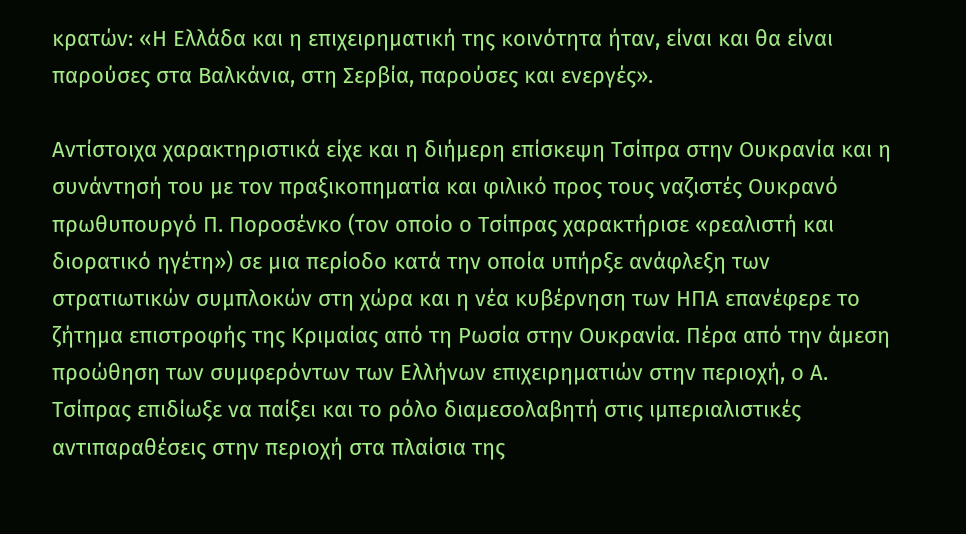κρατών: «Η Ελλάδα και η επιχειρηματική της κοινότητα ήταν, είναι και θα είναι παρούσες στα Βαλκάνια, στη Σερβία, παρούσες και ενεργές».

Αντίστοιχα χαρακτηριστικά είχε και η διήμερη επίσκεψη Τσίπρα στην Ουκρανία και η συνάντησή του με τον πραξικοπηματία και φιλικό προς τους ναζιστές Ουκρανό πρωθυπουργό Π. Ποροσένκο (τον οποίο ο Τσίπρας χαρακτήρισε «ρεαλιστή και διορατικό ηγέτη») σε μια περίοδο κατά την οποία υπήρξε ανάφλεξη των στρατιωτικών συμπλοκών στη χώρα και η νέα κυβέρνηση των ΗΠΑ επανέφερε το ζήτημα επιστροφής της Κριμαίας από τη Ρωσία στην Ουκρανία. Πέρα από την άμεση προώθηση των συμφερόντων των Ελλήνων επιχειρηματιών στην περιοχή, ο Α. Τσίπρας επιδίωξε να παίξει και το ρόλο διαμεσολαβητή στις ιμπεριαλιστικές αντιπαραθέσεις στην περιοχή στα πλαίσια της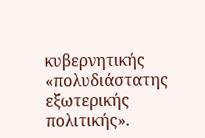κυβερνητικής «πολυδιάστατης εξωτερικής πολιτικής».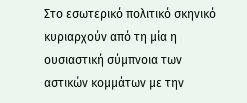Στο εσωτερικό πολιτικό σκηνικό κυριαρχούν από τη μία η ουσιαστική σύμπνοια των αστικών κομμάτων με την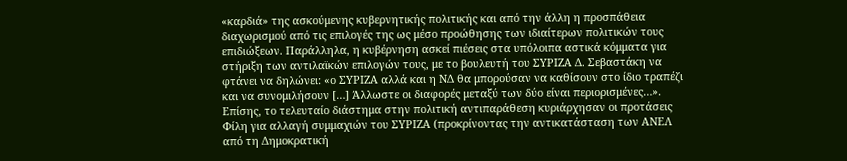«καρδιά» της ασκούμενης κυβερνητικής πολιτικής και από την άλλη η προσπάθεια διαχωρισμού από τις επιλογές της ως μέσο προώθησης των ιδιαίτερων πολιτικών τους επιδιώξεων. Παράλληλα, η κυβέρνηση ασκεί πιέσεις στα υπόλοιπα αστικά κόμματα για στήριξη των αντιλαϊκών επιλογών τους, με το βουλευτή του ΣΥΡΙΖΑ Δ. Σεβαστάκη να φτάνει να δηλώνει: «ο ΣΥΡΙΖΑ αλλά και η ΝΔ θα μπορούσαν να καθίσουν στο ίδιο τραπέζι και να συνομιλήσουν […] Άλλωστε οι διαφορές μεταξύ των δύο είναι περιορισμένες…». Επίσης, το τελευταίο διάστημα στην πολιτική αντιπαράθεση κυριάρχησαν οι προτάσεις Φίλη για αλλαγή συμμαχιών του ΣΥΡΙΖΑ (προκρίνοντας την αντικατάσταση των ΑΝΕΛ από τη Δημοκρατική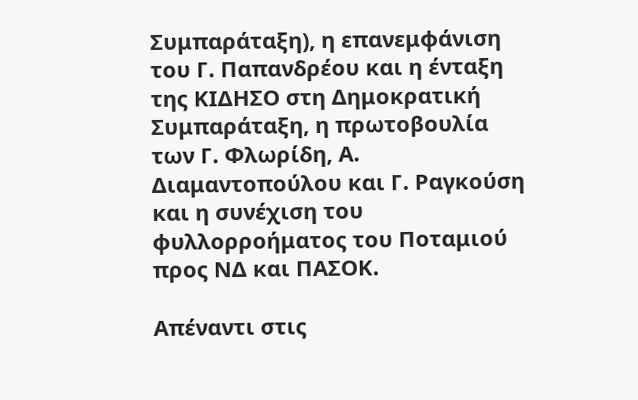Συμπαράταξη), η επανεμφάνιση του Γ. Παπανδρέου και η ένταξη της ΚΙΔΗΣΟ στη Δημοκρατική Συμπαράταξη, η πρωτοβουλία των Γ. Φλωρίδη, Α. Διαμαντοπούλου και Γ. Ραγκούση και η συνέχιση του φυλλορροήματος του Ποταμιού προς ΝΔ και ΠΑΣΟΚ.

Απέναντι στις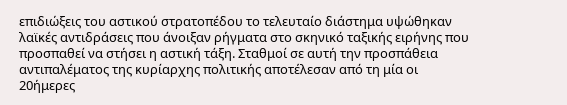επιδιώξεις του αστικού στρατοπέδου το τελευταίο διάστημα υψώθηκαν λαϊκές αντιδράσεις που άνοιξαν ρήγματα στο σκηνικό ταξικής ειρήνης που προσπαθεί να στήσει η αστική τάξη. Σταθμοί σε αυτή την προσπάθεια αντιπαλέματος της κυρίαρχης πολιτικής αποτέλεσαν από τη μία οι 20ήμερες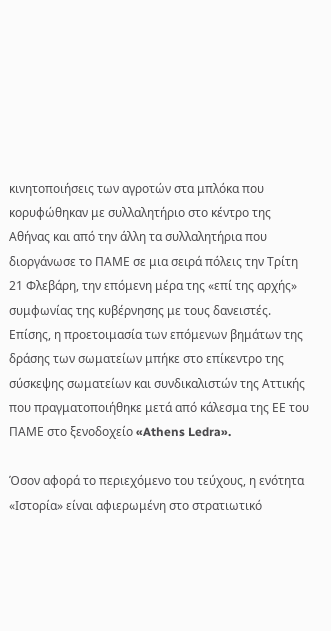κινητοποιήσεις των αγροτών στα μπλόκα που κορυφώθηκαν με συλλαλητήριο στο κέντρο της Αθήνας και από την άλλη τα συλλαλητήρια που διοργάνωσε το ΠΑΜΕ σε μια σειρά πόλεις την Τρίτη 21 Φλεβάρη, την επόμενη μέρα της «επί της αρχής» συμφωνίας της κυβέρνησης με τους δανειστές. Επίσης, η προετοιμασία των επόμενων βημάτων της δράσης των σωματείων μπήκε στο επίκεντρο της σύσκεψης σωματείων και συνδικαλιστών της Αττικής που πραγματοποιήθηκε μετά από κάλεσμα της ΕΕ του ΠΑΜΕ στο ξενοδοχείο «Athens Ledra».

Όσον αφορά το περιεχόμενο του τεύχους, η ενότητα «Ιστορία» είναι αφιερωμένη στο στρατιωτικό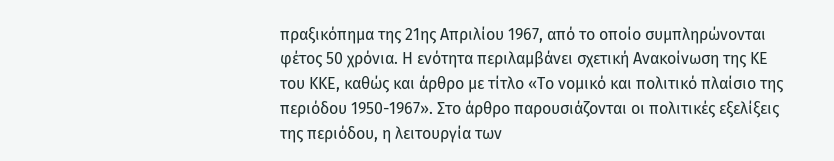πραξικόπημα της 21ης Απριλίου 1967, από το οποίο συμπληρώνονται φέτος 50 χρόνια. Η ενότητα περιλαμβάνει σχετική Ανακοίνωση της ΚΕ του ΚΚΕ, καθώς και άρθρο με τίτλο «Το νομικό και πολιτικό πλαίσιο της περιόδου 1950-1967». Στο άρθρο παρουσιάζονται οι πολιτικές εξελίξεις της περιόδου, η λειτουργία των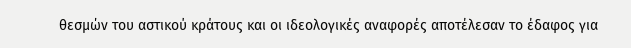θεσμών του αστικού κράτους και οι ιδεολογικές αναφορές αποτέλεσαν το έδαφος για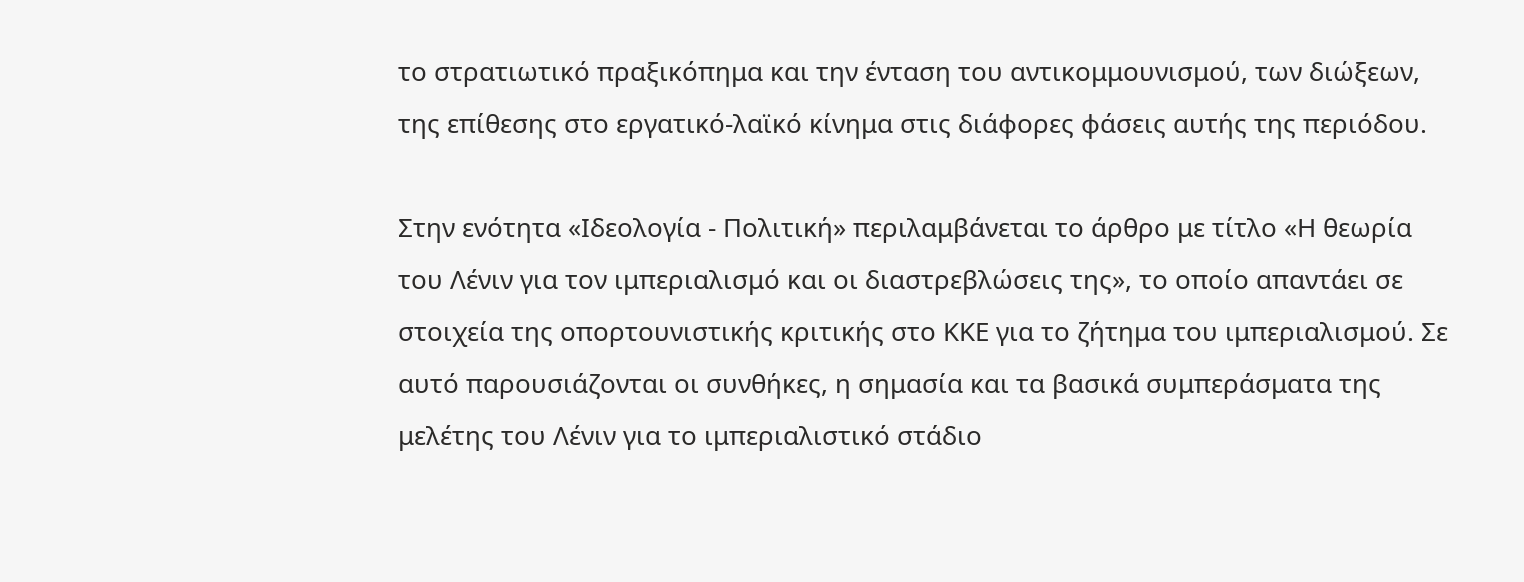το στρατιωτικό πραξικόπημα και την ένταση του αντικομμουνισμού, των διώξεων, της επίθεσης στο εργατικό-λαϊκό κίνημα στις διάφορες φάσεις αυτής της περιόδου.

Στην ενότητα «Ιδεολογία - Πολιτική» περιλαμβάνεται το άρθρο με τίτλο «Η θεωρία του Λένιν για τον ιμπεριαλισμό και οι διαστρεβλώσεις της», το οποίο απαντάει σε στοιχεία της οπορτουνιστικής κριτικής στο ΚΚΕ για το ζήτημα του ιμπεριαλισμού. Σε αυτό παρουσιάζονται οι συνθήκες, η σημασία και τα βασικά συμπεράσματα της μελέτης του Λένιν για το ιμπεριαλιστικό στάδιο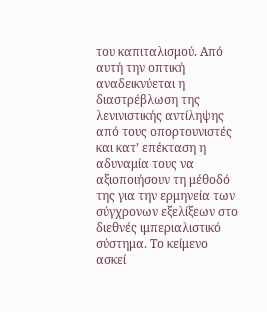του καπιταλισμού. Από αυτή την οπτική αναδεικνύεται η διαστρέβλωση της λενινιστικής αντίληψης από τους οπορτουνιστές και κατ’ επέκταση η αδυναμία τους να αξιοποιήσουν τη μέθοδό της για την ερμηνεία των σύγχρονων εξελίξεων στο διεθνές ιμπεριαλιστικό σύστημα. Το κείμενο ασκεί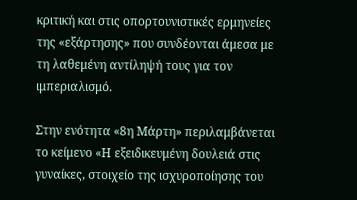κριτική και στις οπορτουνιστικές ερμηνείες της «εξάρτησης» που συνδέονται άμεσα με τη λαθεμένη αντίληψή τους για τον ιμπεριαλισμό.

Στην ενότητα «8η Μάρτη» περιλαμβάνεται το κείμενο «Η εξειδικευμένη δουλειά στις γυναίκες, στοιχείο της ισχυροποίησης του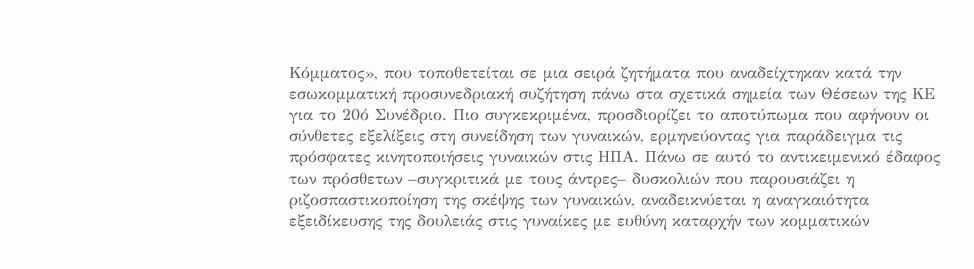Κόμματος», που τοποθετείται σε μια σειρά ζητήματα που αναδείχτηκαν κατά την εσωκομματική προσυνεδριακή συζήτηση πάνω στα σχετικά σημεία των Θέσεων της ΚΕ για το 20ό Συνέδριο. Πιο συγκεκριμένα, προσδιορίζει το αποτύπωμα που αφήνουν οι σύνθετες εξελίξεις στη συνείδηση των γυναικών, ερμηνεύοντας για παράδειγμα τις πρόσφατες κινητοποιήσεις γυναικών στις ΗΠΑ. Πάνω σε αυτό το αντικειμενικό έδαφος των πρόσθετων –συγκριτικά με τους άντρες– δυσκολιών που παρουσιάζει η ριζοσπαστικοποίηση της σκέψης των γυναικών, αναδεικνύεται η αναγκαιότητα εξειδίκευσης της δουλειάς στις γυναίκες με ευθύνη καταρχήν των κομματικών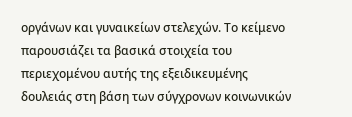οργάνων και γυναικείων στελεχών. Το κείμενο παρουσιάζει τα βασικά στοιχεία του περιεχομένου αυτής της εξειδικευμένης δουλειάς στη βάση των σύγχρονων κοινωνικών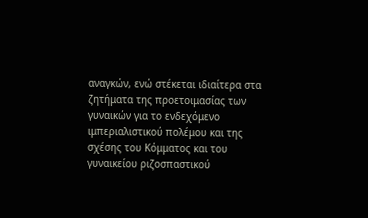αναγκών, ενώ στέκεται ιδιαίτερα στα ζητήματα της προετοιμασίας των γυναικών για το ενδεχόμενο ιμπεριαλιστικού πολέμου και της σχέσης του Κόμματος και του γυναικείου ριζοσπαστικού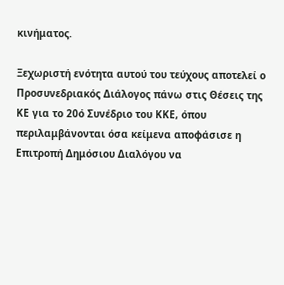κινήματος.

Ξεχωριστή ενότητα αυτού του τεύχους αποτελεί ο Προσυνεδριακός Διάλογος πάνω στις Θέσεις της ΚΕ για το 20ό Συνέδριο του ΚΚΕ, όπου περιλαμβάνονται όσα κείμενα αποφάσισε η Επιτροπή Δημόσιου Διαλόγου να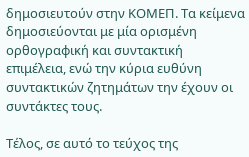δημοσιευτούν στην ΚΟΜΕΠ. Τα κείμενα δημοσιεύονται με μία ορισμένη ορθογραφική και συντακτική επιμέλεια, ενώ την κύρια ευθύνη συντακτικών ζητημάτων την έχουν οι συντάκτες τους.

Τέλος, σε αυτό το τεύχος της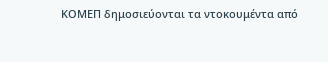ΚΟΜΕΠ δημοσιεύονται τα ντοκουμέντα από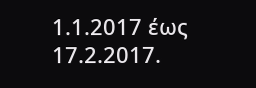1.1.2017 έως 17.2.2017.